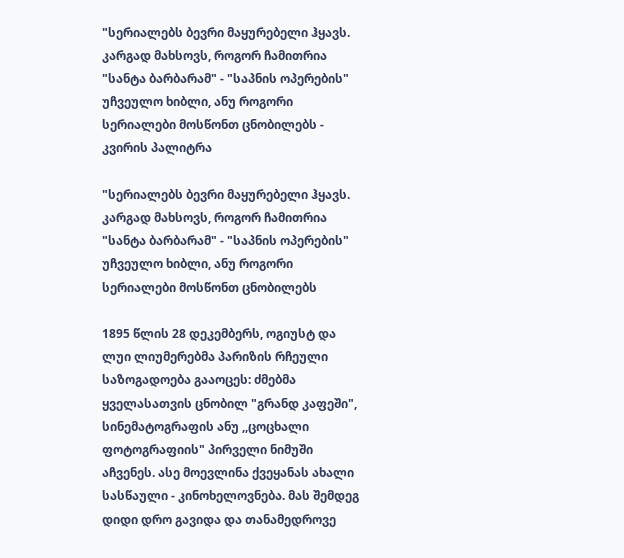"სერიალებს ბევრი მაყურებელი ჰყავს. კარგად მახსოვს, როგორ ჩამითრია "სანტა ბარბარამ" - "საპნის ოპერების" უჩვეულო ხიბლი, ანუ როგორი სერიალები მოსწონთ ცნობილებს - კვირის პალიტრა

"სერიალებს ბევრი მაყურებელი ჰყავს. კარგად მახსოვს, როგორ ჩამითრია "სანტა ბარბარამ" - "საპნის ოპერების" უჩვეულო ხიბლი, ანუ როგორი სერიალები მოსწონთ ცნობილებს

1895 წლის 28 დეკემბერს, ოგიუსტ და ლუი ლიუმერებმა პარიზის რჩეული საზოგადოება გააოცეს: ძმებმა ყველასათვის ცნობილ "გრანდ კაფეში", სინემატოგრაფის ანუ ,,ცოცხალი ფოტოგრაფიის" პირველი ნიმუში აჩვენეს. ასე მოევლინა ქვეყანას ახალი სასწაული - კინოხელოვნება. მას შემდეგ დიდი დრო გავიდა და თანამედროვე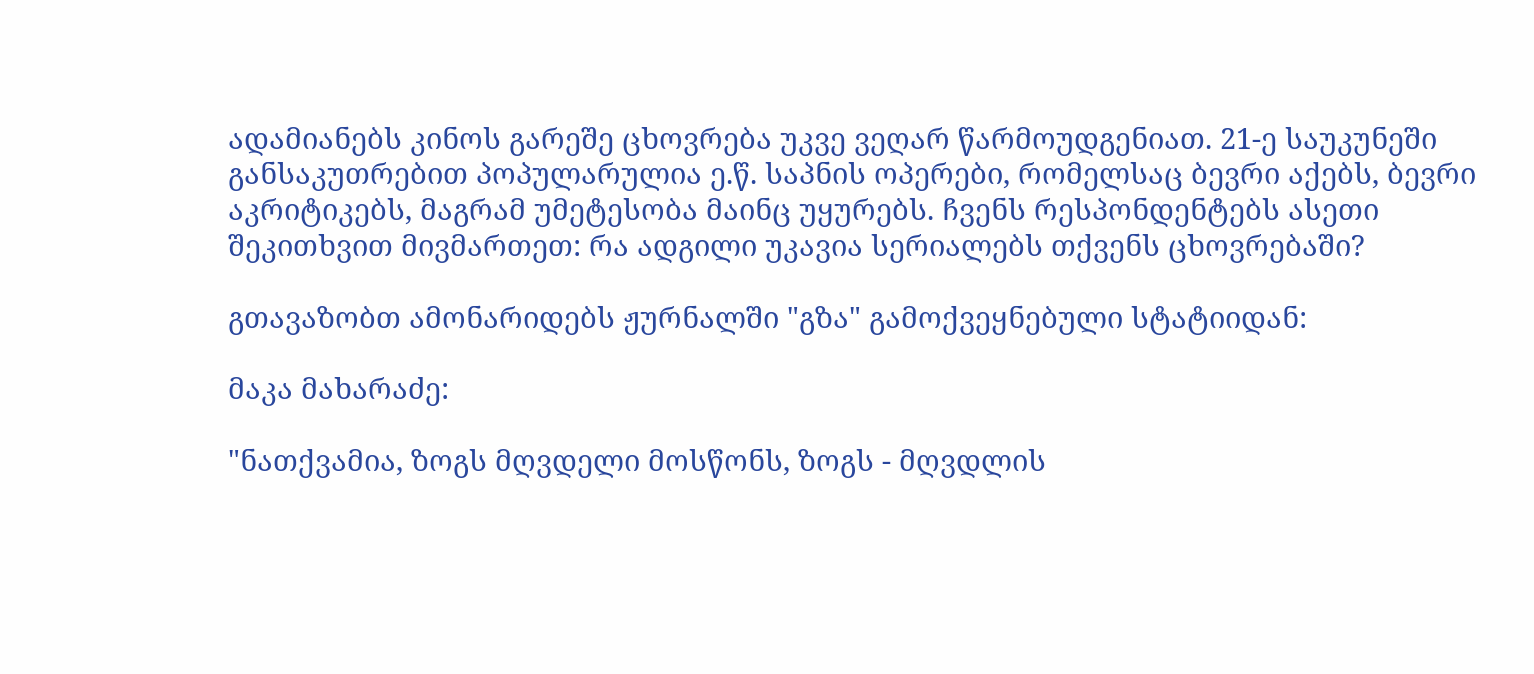ადამიანებს კინოს გარეშე ცხოვრება უკვე ვეღარ წარმოუდგენიათ. 21-ე საუკუნეში განსაკუთრებით პოპულარულია ე.წ. საპნის ოპერები, რომელსაც ბევრი აქებს, ბევრი აკრიტიკებს, მაგრამ უმეტესობა მაინც უყურებს. ჩვენს რესპონდენტებს ასეთი შეკითხვით მივმართეთ: რა ადგილი უკავია სერიალებს თქვენს ცხოვრებაში?

გთავაზობთ ამონარიდებს ჟურნალში "გზა" გამოქვეყნებული სტატიიდან:

მაკა მახარაძე:

"ნათქვამია, ზოგს მღვდელი მოსწონს, ზოგს - მღვდლის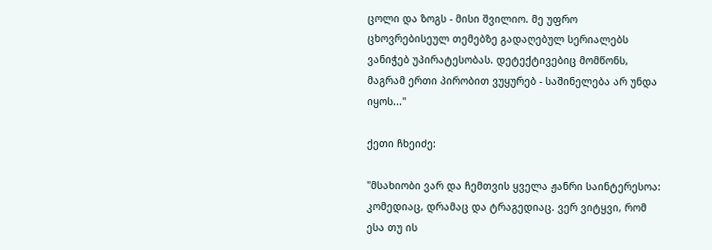ცოლი და ზოგს - მისი შვილიო. მე უფრო ცხოვრებისეულ თემებზე გადაღებულ სერიალებს ვანიჭებ უპირატესობას. დეტექტივებიც მომწონს, მაგრამ ერთი პირობით ვუყურებ - საშინელება არ უნდა იყოს..."

ქეთი ჩხეიძე:

"მსახიობი ვარ და ჩემთვის ყველა ჟანრი საინტერესოა: კომედიაც, დრამაც და ტრაგედიაც. ვერ ვიტყვი, რომ ესა თუ ის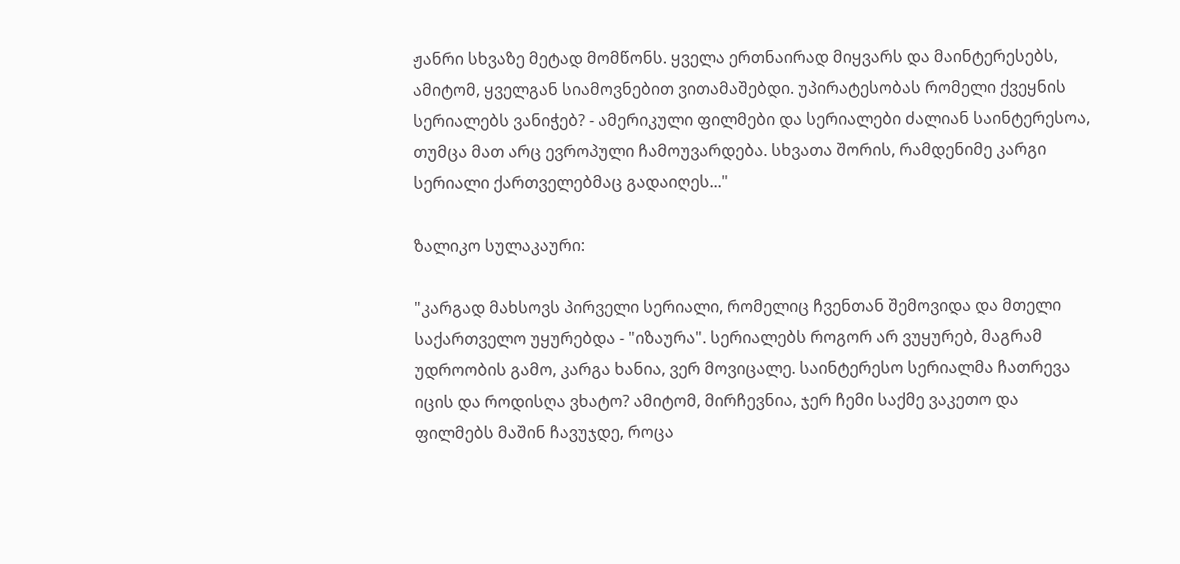ჟანრი სხვაზე მეტად მომწონს. ყველა ერთნაირად მიყვარს და მაინტერესებს, ამიტომ, ყველგან სიამოვნებით ვითამაშებდი. უპირატესობას რომელი ქვეყნის სერიალებს ვანიჭებ? - ამერიკული ფილმები და სერიალები ძალიან საინტერესოა, თუმცა მათ არც ევროპული ჩამოუვარდება. სხვათა შორის, რამდენიმე კარგი სერიალი ქართველებმაც გადაიღეს..."

ზალიკო სულაკაური:

"კარგად მახსოვს პირველი სერიალი, რომელიც ჩვენთან შემოვიდა და მთელი საქართველო უყურებდა - "იზაურა". სერიალებს როგორ არ ვუყურებ, მაგრამ უდროობის გამო, კარგა ხანია, ვერ მოვიცალე. საინტერესო სერიალმა ჩათრევა იცის და როდისღა ვხატო? ამიტომ, მირჩევნია, ჯერ ჩემი საქმე ვაკეთო და ფილმებს მაშინ ჩავუჯდე, როცა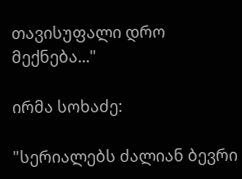თავისუფალი დრო მექნება..."

ირმა სოხაძე:

"სერიალებს ძალიან ბევრი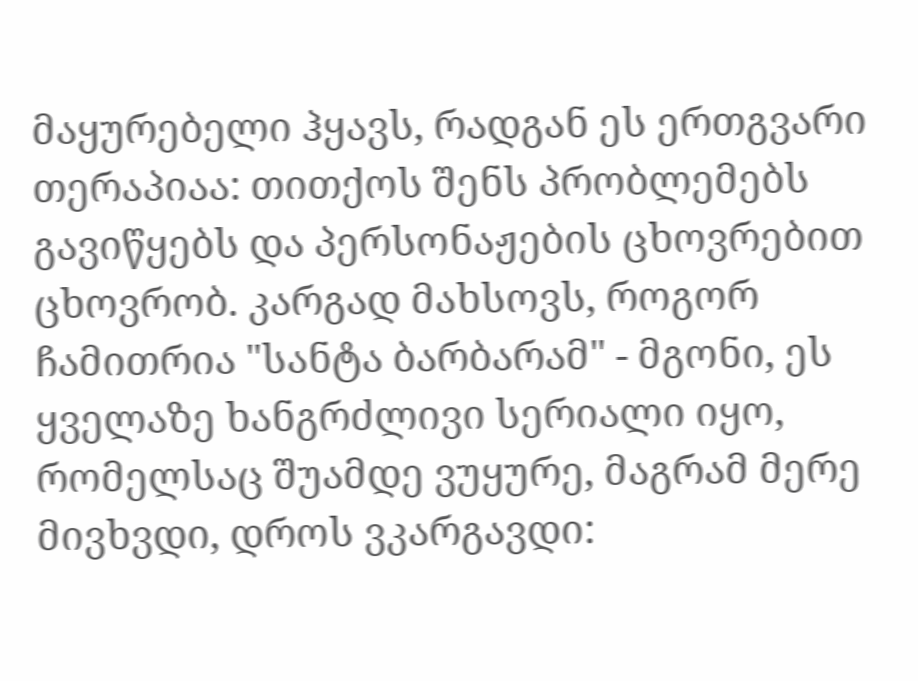მაყურებელი ჰყავს, რადგან ეს ერთგვარი თერაპიაა: თითქოს შენს პრობლემებს გავიწყებს და პერსონაჟების ცხოვრებით ცხოვრობ. კარგად მახსოვს, როგორ ჩამითრია "სანტა ბარბარამ" - მგონი, ეს ყველაზე ხანგრძლივი სერიალი იყო, რომელსაც შუამდე ვუყურე, მაგრამ მერე მივხვდი, დროს ვკარგავდი: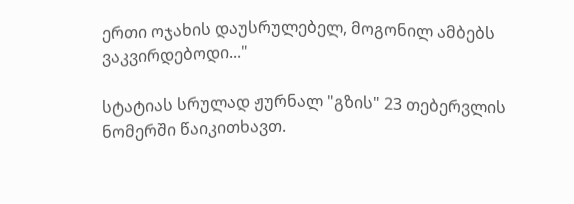ერთი ოჯახის დაუსრულებელ, მოგონილ ამბებს ვაკვირდებოდი..."

სტატიას სრულად ჟურნალ "გზის" 23 თებერვლის ნომერში წაიკითხავთ.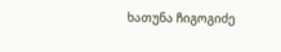ხათუნა ჩიგოგიძე